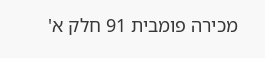מכירה פומבית 91 חלק א'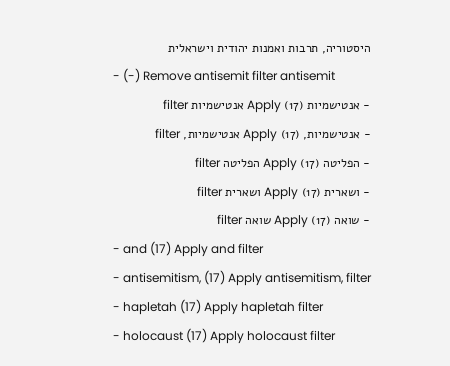היסטוריה, תרבות ואמנות יהודית וישראלית
- (-) Remove antisemit filter antisemit
- אנטישמיות (17) Apply אנטישמיות filter
- אנטישמיות, (17) Apply אנטישמיות, filter
- הפליטה (17) Apply הפליטה filter
- ושארית (17) Apply ושארית filter
- שואה (17) Apply שואה filter
- and (17) Apply and filter
- antisemitism, (17) Apply antisemitism, filter
- hapletah (17) Apply hapletah filter
- holocaust (17) Apply holocaust filter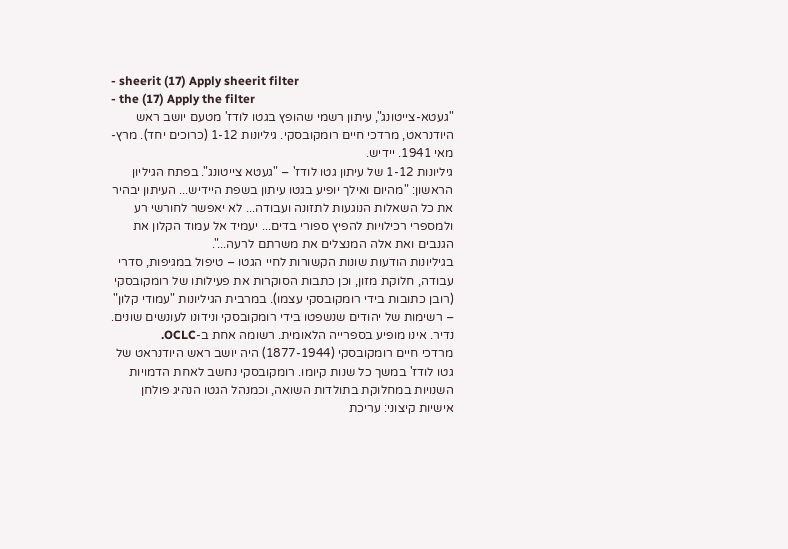- sheerit (17) Apply sheerit filter
- the (17) Apply the filter
"געטא-צייטונג", עיתון רשמי שהופץ בגטו לודז' מטעם יושב ראש היודנראט, מרדכי חיים רומקובסקי. גיליונות 1-12 (כרוכים יחד). מרץ-מאי 1941. יידיש.
גיליונות 1-12 של עיתון גטו לודז' – "געטא צייטונג". בפתח הגיליון הראשון: "מהיום ואילך יופיע בגטו עיתון בשפת היידיש... העיתון יבהיר את כל השאלות הנוגעות לתזונה ועבודה... לא יאפשר לחורשי רע ולמספרי רכילויות להפיץ ספורי בדים... יעמיד אל עמוד הקלון את הגנבים ואת אלה המנצלים את משרתם לרעה...".
בגיליונות הודעות שונות הקשורות לחיי הגטו – טיפול במגיפות, סדרי עבודה, חלוקת מזון, וכן כתבות הסוקרות את פעילותו של רומקובסקי (רובן כתובות בידי רומקובסקי עצמו). במרבית הגיליונות "עמודי קלון" – רשימות של יהודים שנשפטו בידי רומקובסקי ונידונו לעונשים שונים.
נדיר. אינו מופיע בספרייה הלאומית. רשומה אחת ב-OCLC.
מרדכי חיים רומקובסקי (1877-1944) היה יושב ראש היודנראט של גטו לודז' במשך כל שנות קיומו. רומקובסקי נחשב לאחת הדמויות השנויות במחלוקת בתולדות השואה, וכמנהל הגטו הנהיג פולחן אישיות קיצוני: עריכת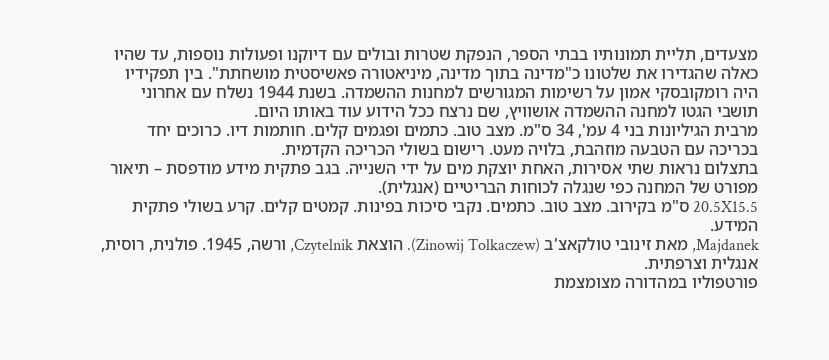מצעדים, תליית תמונותיו בבתי הספר, הנפקת שטרות ובולים עם דיוקנו ופעולות נוספות, עד שהיו כאלה שהגדירו את שלטונו כ"מדינה בתוך מדינה, מיניאטורה פאשיסטית מושחתת". בין תפקידיו היה רומקובסקי אמון על רשימות המגורשים למחנות ההשמדה. בשנת 1944 נשלח עם אחרוני תושבי הגטו למחנה ההשמדה אושוויץ, שם נרצח ככל הידוע עוד באותו היום.
מרבית הגיליונות בני 4 עמ', 34 ס"מ. מצב טוב. כתמים ופגמים קלים. חותמות דיו. כרוכים יחד בכריכה עם הטבעה מוזהבת, בלויה מעט. רישום בשולי הכריכה הקדמית.
בתצלום נראות שתי אסירות, האחת יוצקת מים על ידי השנייה. בגב פתקית מידע מודפסת – תיאור מפורט של המחנה כפי שנגלה לכוחות הבריטיים (אנגלית).
20.5X15.5 ס"מ בקירוב. מצב טוב. כתמים. נקבי סיכות בפינות. קמטים קלים. קרע בשולי פתקית המידע.
Majdanek, מאת זינובי טולקאצ'ב (Zinowij Tolkaczew). הוצאת Czytelnik, ורשה, 1945. פולנית, רוסית, אנגלית וצרפתית.
פורטפוליו במהדורה מצומצמת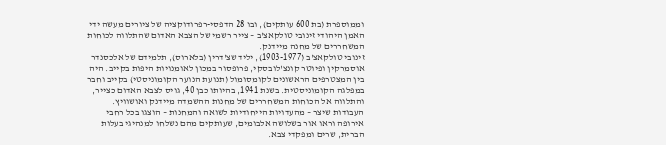וממוספרת (בת 600 עותקים), ובו 28 הדפסי-רפרודוקציה של ציורים מעשה ידי האמן היהודי זינובי טולקאצ'ב – צייר רשמי של הצבא האדום שהתלווה לכוחות המשחררים של מחנה מיידנק.
זינובי טולקאצ'ב (1903-1977), יליד שצ'דרין (בלארוס), תלמידם של אלכסנדר אוסמרקין ופיוטר קונצ'לובסקי, פרופסור במכון לאומנויות היפות בקייב. היה בין המצטרפים הראשונים לקומסומול (תנועת הנוער הקומוניסטי) בקייב וחבר במפלגה הקומוניסטית. בשנת 1941, בהיותו כבן 40, גויס לצבא האדום כצייר, והתלווה אל הכוחות המשחררים של מחנות ההשמדה מיידנק ואושוויץ. העבודות שיצר – מהעדויות הייחודיות לשואה והמחנות – הוצגו בכל רחבי אירופה וראו אור בשלושה אלבומים, שעותקים מהם נשלחו למנהיגי בעלות הברית, שרים ומפקדי צבא.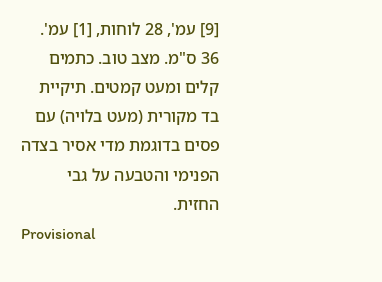[9] עמ', 28 לוחות, [1] עמ'. 36 ס"מ. מצב טוב. כתמים קלים ומעט קמטים. תיקיית בד מקורית (מעט בלויה) עם פסים בדוגמת מדי אסיר בצדה הפנימי והטבעה על גבי החזית.
Provisional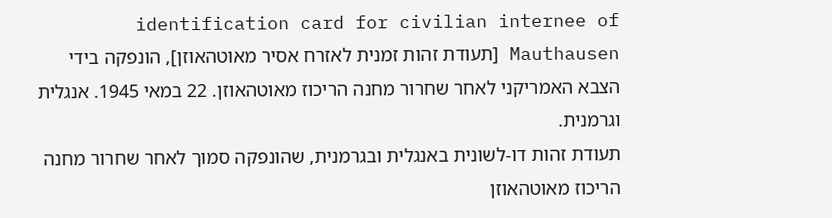identification card for civilian internee of Mauthausen [תעודת זהות זמנית לאזרח אסיר מאוטהאוזן], הונפקה בידי הצבא האמריקני לאחר שחרור מחנה הריכוז מאוטהאוזן. 22 במאי 1945. אנגלית וגרמנית.
תעודת זהות דו-לשונית באנגלית ובגרמנית, שהונפקה סמוך לאחר שחרור מחנה הריכוז מאוטהאוזן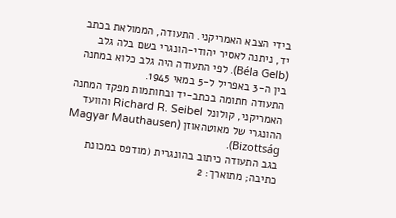בידי הצבא האמריקני. התעודה, הממולאת בכתב יד, ניתנה לאסיר יהודי-הונגרי בשם בלה גלב (Béla Gelb). לפי התעודה היה גלב כלוא במחנה בין ה-3 באפריל ל-5 במאי 1945.
התעודה חתומה בכתב-יד ובחותמות מפקד המחנה האמריקני, קולונל Richard R. Seibel והוועד ההונגרי של מאוטהאוזן (Magyar Mauthausen Bizottság).
בגב התעודה כיתוב בהונגרית (מודפס במכונת כתיבה; מתוארך: 2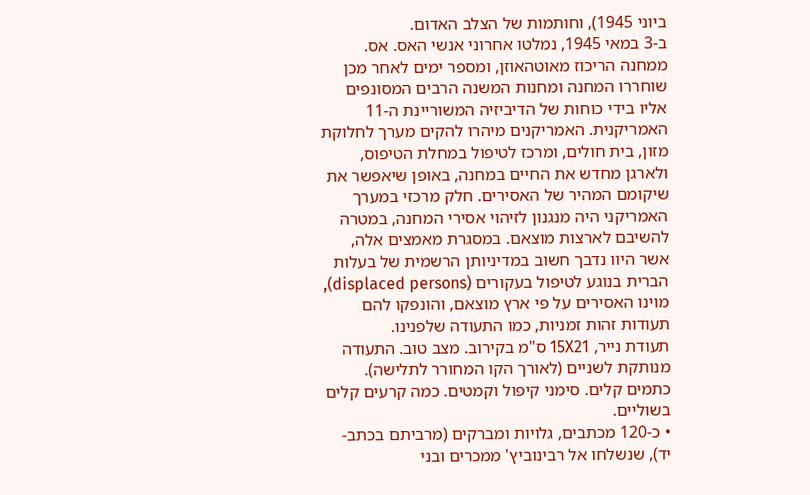ביוני 1945), וחותמות של הצלב האדום.
ב-3 במאי 1945, נמלטו אחרוני אנשי האס. אס. ממחנה הריכוז מאוטהאוזן, ומספר ימים לאחר מכן שוחררו המחנה ומחנות המשנה הרבים המסונפים אליו בידי כוחות של הדיביזיה המשוריינת ה-11 האמריקנית. האמריקנים מיהרו להקים מערך לחלוקת מזון, בית חולים, ומרכז לטיפול במחלת הטיפוס, ולארגן מחדש את החיים במחנה, באופן שיאפשר את שיקומם המהיר של האסירים. חלק מרכזי במערך האמריקני היה מנגנון לזיהוי אסירי המחנה, במטרה להשיבם לארצות מוצאם. במסגרת מאמצים אלה, אשר היוו נדבך חשוב במדיניותן הרשמית של בעלות הברית בנוגע לטיפול בעקורים (displaced persons), מוינו האסירים על פי ארץ מוצאם, והונפקו להם תעודות זהות זמניות, כמו התעודה שלפנינו.
תעודת נייר, 15X21 ס"מ בקירוב. מצב טוב. התעודה מנותקת לשניים (לאורך הקו המחורר לתלישה). כתמים קלים. סימני קיפול וקמטים. כמה קרעים קלים בשוליים.
• כ-120 מכתבים, גלויות ומברקים (מרביתם בכתב-יד), שנשלחו אל רבינוביץ' ממכרים ובני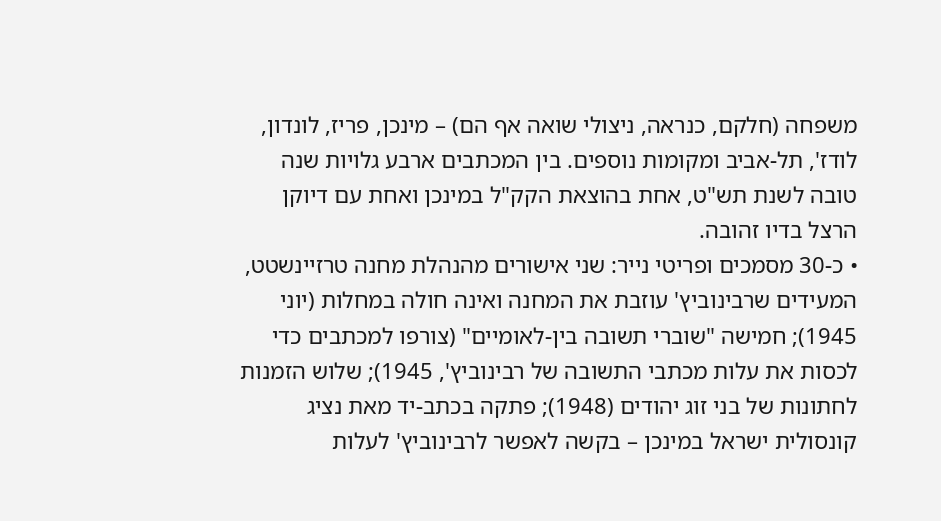משפחה (חלקם, כנראה, ניצולי שואה אף הם) – מינכן, פריז, לונדון, לודז', תל-אביב ומקומות נוספים. בין המכתבים ארבע גלויות שנה טובה לשנת תש"ט, אחת בהוצאת הקק"ל במינכן ואחת עם דיוקן הרצל בדיו זהובה.
• כ-30 מסמכים ופריטי נייר: שני אישורים מהנהלת מחנה טרזיינשטט, המעידים שרבינוביץ' עוזבת את המחנה ואינה חולה במחלות (יוני 1945); חמישה "שוברי תשובה בין-לאומיים" (צורפו למכתבים כדי לכסות את עלות מכתבי התשובה של רבינוביץ', 1945); שלוש הזמנות לחתונות של בני זוג יהודים (1948); פתקה בכתב-יד מאת נציג קונסולית ישראל במינכן – בקשה לאפשר לרבינוביץ' לעלות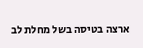ארצה בטיסה בשל מחלת לב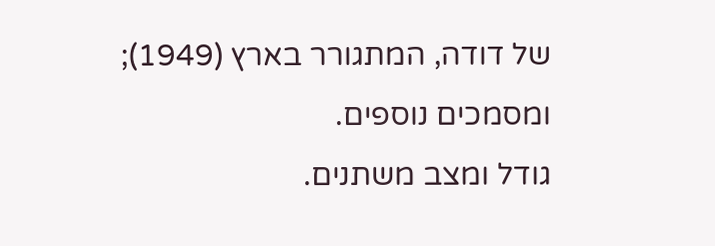של דודה, המתגורר בארץ (1949); ומסמכים נוספים.
גודל ומצב משתנים.